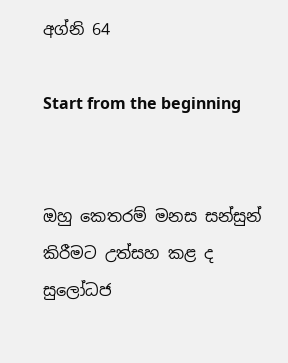අග්නි 64

Start from the beginning


ඔහු කෙතරම් මනස සන්සුන් කිරීමට උත්සහ කළ ද සුලෝධජ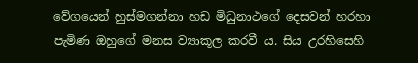වේගයෙන් හුස්මගන්නා හඩ මිධුනාථගේ දෙසවන් හරහා පැමිණ ඔහුගේ මනස ව්‍යාකූල කරවී ය. සිය උරහිසෙහි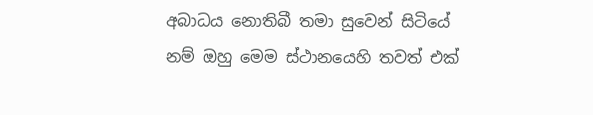අබාධය නොතිබී තමා සුවෙන් සිටියේ නම් ඔහු මෙම ස්ථානයෙහි තවත් එක්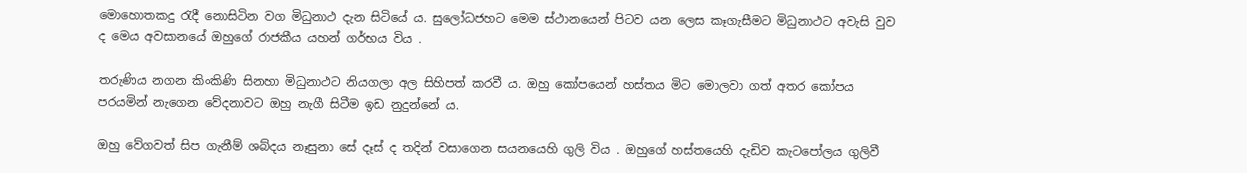මොහොතකදු රැදී නොසිටින වග මිධුනාථ දැන සිටියේ ය. සුලෝධජහට මෙම ස්ථානයෙන් පිටව යන ලෙස කෑගැසීමට මිධුනාථට අවැසි වුව ද මෙය අවසානයේ ඔහුගේ රාජකීය යහන් ගර්භය විය .

තරුණිය නගන කිංකිණි සිනහා මිධුනාථට නියගලා අල සිහිපත් කරවී ය. ඔහු කෝපයෙන් හස්තය මිට මොලවා ගත් අතර කෝපය පරයමින් නැගෙන වේදනාවට ඔහු නැගී සිටීම ඉඩ නුදුන්නේ ය.

ඔහු වේගවත් සිප ගැනීම් ශබ්දය නෑසුනා සේ දෑස් ද තදින් වසාගෙන සයනයෙහි ගුලි විය . ඔහුගේ හස්තයෙහි දැඩිව කැටපෝලය ගුලිවී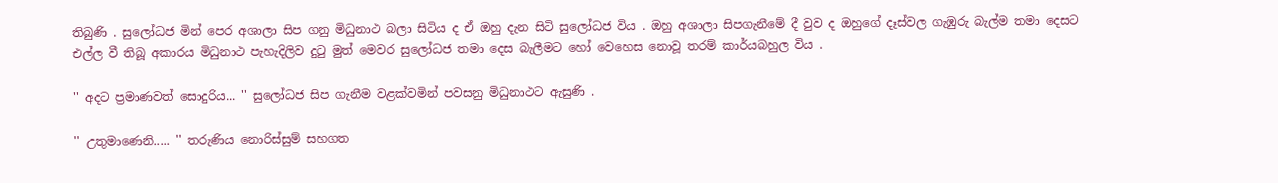තිබුණි . සුලෝධජ මින් පෙර අශාලා සිප ගනු මිධුනාථ බලා සිටිය ද ඒ ඔහු දැන සිටි සුලෝධජ විය . ඔහු අශාලා සිපගැනීමේ දී වුව ද ඔහුගේ දෑස්වල ගැඹුරු බැල්ම තමා දෙසට එල්ල වී තිබූ අකාරය මිධුනාථ පැහැදිලිව දුටු මුත් මෙවර සුලෝධජ තමා දෙස බැලීමට හෝ වෙහෙස නොවූ තරම් කාර්යබහුල විය .

'' අදට ප්‍රමාණවත් සොදුරිය... '' සුලෝධජ සිප ගැනීම වළක්වමින් පවසනු මිධුනාථට ඇසුණි .

'' උතුමාණෙනි..... '' තරුණිය නොරිස්සුම් සහගත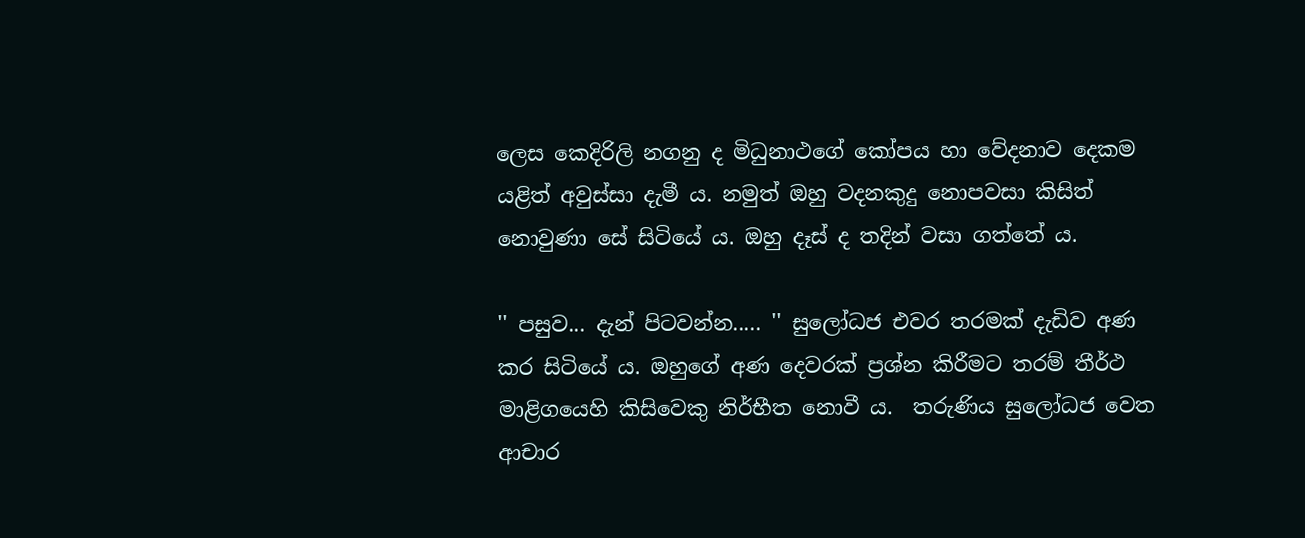ලෙස කෙදිරිලි නගනු ද මිධුනාථගේ කෝපය හා වේදනාව දෙකම යළිත් අවුස්සා දැමී ය. නමුත් ඔහු වදනකුදු නොපවසා කිසිත් නොවුණා සේ සිටියේ ය. ඔහු දෑස් ද තදින් වසා ගත්තේ ය.

'' පසුව... දැන් පිටවන්න..... '' සුලෝධජ එවර තරමක් දැඩිව අණ කර සිටියේ ය. ඔහුගේ අණ දෙවරක් ප්‍රශ්න කිරීමට තරම් තීර්ථ මාළිගයෙහි කිසිවෙකු නිර්භීත නොවී ය.  තරුණිය සුලෝධජ වෙත ආචාර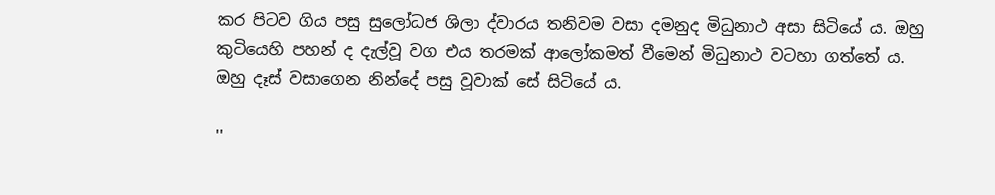කර පිටව ගිය පසු සුලෝධජ ශිලා ද්වාරය තනිවම වසා දමනුද මිධුනාථ අසා සිටියේ ය. ඔහු කුටියෙහි පහන් ද දැල්වූ වග එය තරමක් ආලෝකමත් වීමෙන් මිධුනාථ වටහා ගත්තේ ය. ඔහු දෑස් වසාගෙන නින්දේ පසු වූවාක් සේ සිටියේ ය.

''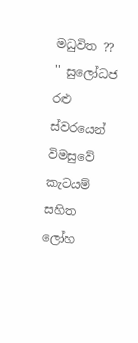මධුවිත ?? '' සුලෝධජ රළු ස්වරයෙන් විමසුවේ කැටයම් සහිත ලෝහ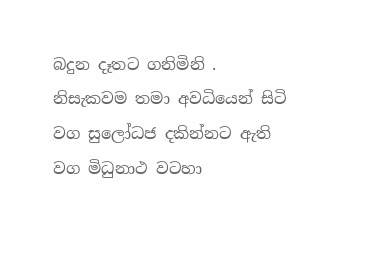බදුන දෑතට ගනිමිනි . නිසැකවම තමා අවධියෙන් සිටි වග සුලෝධජ දකින්නට ඇති වග මිධුනාථ වටහා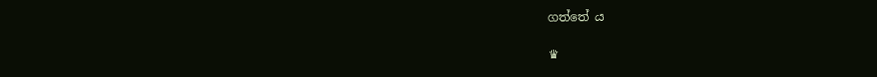ගත්තේ ය

♛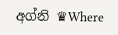අග්නි ♛Where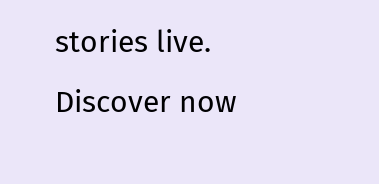stories live. Discover now